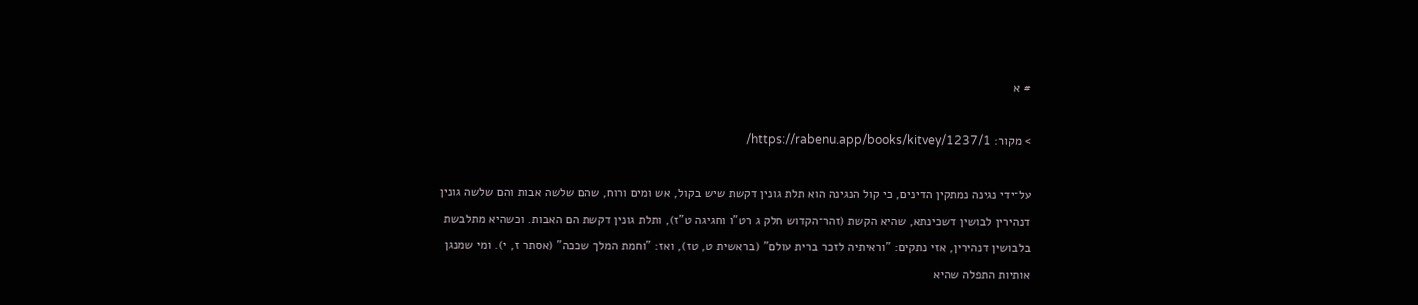# א

> מקור: https://rabenu.app/books/kitvey/1237/1/

על־ידי נגינה נמתקין הדינים, כי קול הנגינה הוא תלת גונין דקשת שיש בקול, אש ומים ורוח, שהם שלשה אבות והם שלשה גונין דנהירין לבושין דשכינתא, שהיא הקשת (זהר־הקדוש חלק ג רט"ו וחגיגה ט"ז), ותלת גונין דקשת הם האבות. וכשהיא מתלבשת בלבושין דנהירין, אזי נתקים: "וראיתיה לזכר ברית עולם" (בראשית ט, טז), ואז: "וחמת המלך שככה" (אסתר ז, י). ומי שמנגן אותיות התפלה שהיא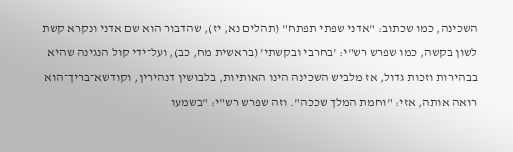השכינה, כמו שכתוב: "אדני שפתי תפתח" (תהלים נא, יז), שהדבור הוא שם אדני ונקרא קשת לשון בקשה, כמו שפרש רש"י: 'בחרבי ובקשתי' (בראשית מח, כב), ועל־ידי קול הנגינה שהיא בבהירות וזכות גדול, אז מלביש השכינה הינו האותיות, בלבושין דנהירין, וקודשא־בריך־הוא רואה אותה, אזי: "וחמת המלך שככה". וזה שפרש רש"י: "בשמעו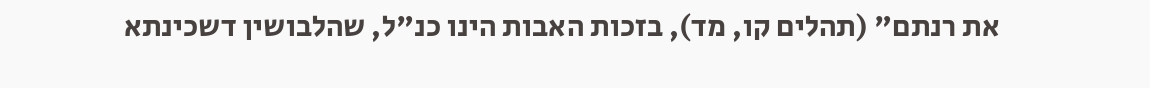את רנתם" (תהלים קו, מד), בזכות האבות הינו כנ"ל, שהלבושין דשכינתא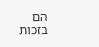הם בזכות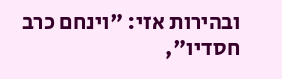ובהירות אזי: "וינחם כרב חסדיו",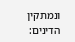ונמתקין הדינים: